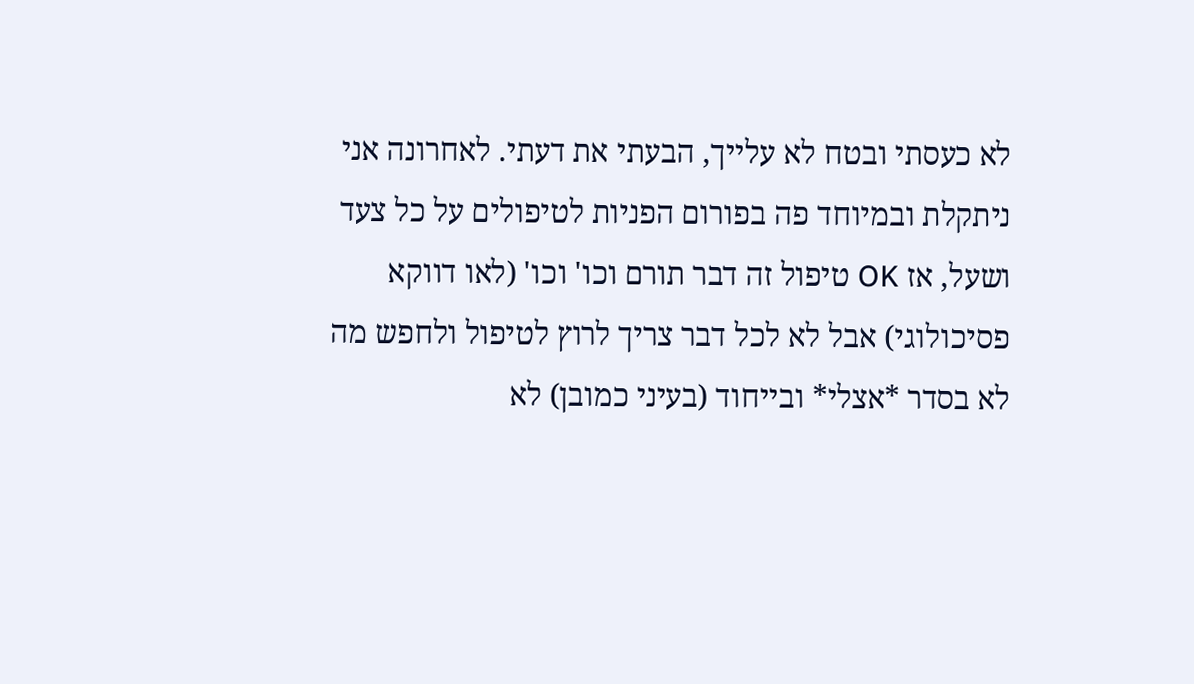לא כעסתי ובטח לא עלייך, הבעתי את דעתי. לאחרונה אני ניתקלת ובמיוחד פה בפורום הפניות לטיפולים על כל צעד ושעל, אז OK טיפול זה דבר תורם וכו' וכו' (לאו דווקא פסיכולוגי) אבל לא לכל דבר צריך לרוץ לטיפול ולחפש מה לא בסדר *אצלי* ובייחוד (בעיני כמובן) לא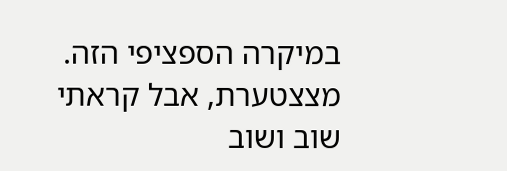במיקרה הספציפי הזה. מצצטערת, אבל קראתי שוב ושוב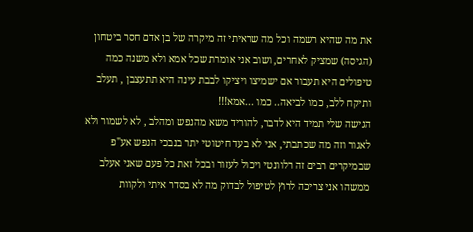את מה שהיא רשמה וכל מה שראיתי זה מיקרה של בן אדם חסר ביטחון (הגיסה) שמציק לאחרים, ושוב אני אומרת שכל אמא ולא משנה כמה טיפולים היא תעבור אם ישמיצו ויציקו לבבת עינה היא תתעצבן , תעלב ותיקח ללב, כמו לביאה.. כמו ...אמא!!!
הגישה שלי תמיד היא לדבר, להוריד משא מהנפש ומהלב , לא לשמור ולא לאגור וזה מה שכתבתי, אני לא בעד חיטוטי יתר בנבכי הנפש אע"פ שבמיקרים רבים זה רלוונטי ויכול לעזור ובכל זאת כל פעם שאני אעלב ממשהו אני צריכה לרוץ לטיפול לבדוק מה לא בסדר איתי ולקוות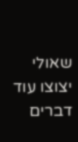שאולי יצוצו עוד דברים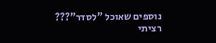נוספים שאוכל "לסדר"???
רציתי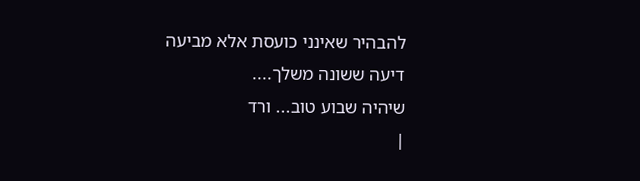להבהיר שאינני כועסת אלא מביעה דיעה ששונה משלך....
שיהיה שבוע טוב... ורד
|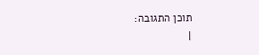תוכן התגובה:
|